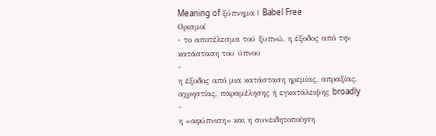Meaning of ξύπνημα | Babel Free
Ορισμοί
- το αποτέλεσμα τού ξυπνώ, η έξοδος από την κατάσταση του ύπνου
-
η έξοδος από μια κατάσταση ηρεμίας, απραξίας, αχρηστίας, παραμέλησης ή εγκατάλειψης broadly
-
η «αφύπνιση» και η συνειδητοποίηση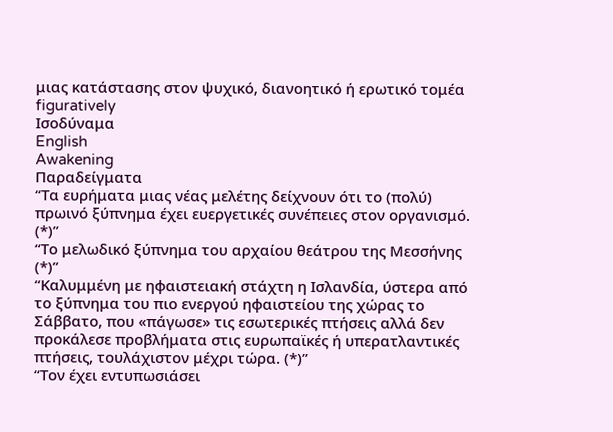μιας κατάστασης στον ψυχικό, διανοητικό ή ερωτικό τομέα figuratively
Ισοδύναμα
English
Awakening
Παραδείγματα
“Τα ευρήματα μιας νέας μελέτης δείχνουν ότι το (πολύ) πρωινό ξύπνημα έχει ευεργετικές συνέπειες στον οργανισμό. (*)”
“Το μελωδικό ξύπνημα του αρχαίου θεάτρου της Μεσσήνης (*)”
“Καλυμμένη με ηφαιστειακή στάχτη η Ισλανδία, ύστερα από το ξύπνημα του πιο ενεργού ηφαιστείου της χώρας το Σάββατο, που «πάγωσε» τις εσωτερικές πτήσεις αλλά δεν προκάλεσε προβλήματα στις ευρωπαϊκές ή υπερατλαντικές πτήσεις, τουλάχιστον μέχρι τώρα. (*)”
“Τον έχει εντυπωσιάσει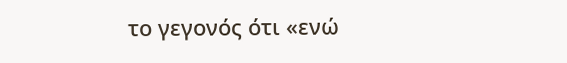το γεγονός ότι «ενώ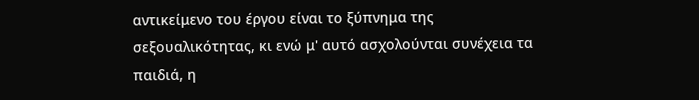αντικείμενο του έργου είναι το ξύπνημα της σεξουαλικότητας, κι ενώ μ' αυτό ασχολούνται συνέχεια τα παιδιά, η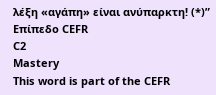λέξη «αγάπη» είναι ανύπαρκτη! (*)”
Επίπεδο CEFR
C2
Mastery
This word is part of the CEFR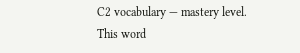C2 vocabulary — mastery level.
This word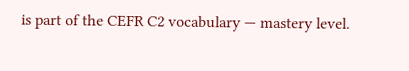is part of the CEFR C2 vocabulary — mastery level.